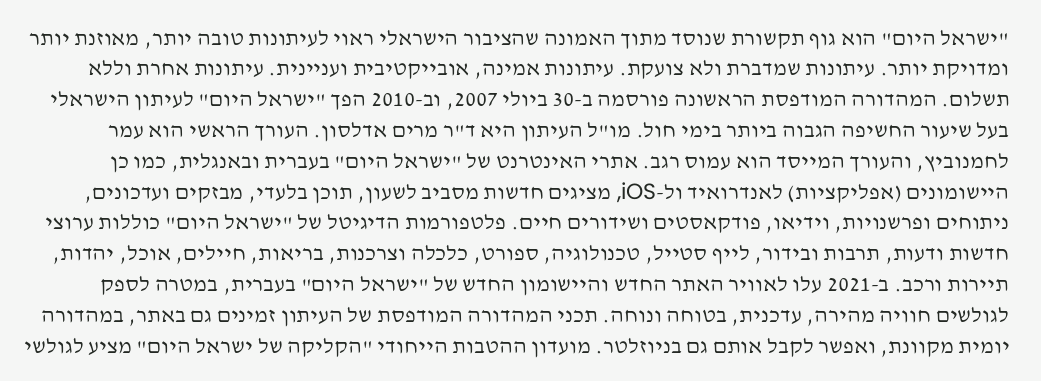"ישראל היום" הוא גוף תקשורת שנוסד מתוך האמונה שהציבור הישראלי ראוי לעיתונות טובה יותר, מאוזנת יותר ומדויקת יותר. עיתונות שמדברת ולא צועקת. עיתונות אמינה, אובייקטיבית ועניינית. עיתונות אחרת וללא תשלום. המהדורה המודפסת הראשונה פורסמה ב-30 ביולי 2007, וב-2010 הפך "ישראל היום" לעיתון הישראלי בעל שיעור החשיפה הגבוה ביותר בימי חול. מו"ל העיתון היא ד"ר מרים אדלסון. העורך הראשי הוא עמר לחמנוביץ, והעורך המייסד הוא עמוס רגב. אתרי האינטרנט של "ישראל היום" בעברית ובאנגלית, כמו כן היישומונים (אפליקציות) לאנדרואיד ול-iOS, מציגים חדשות מסביב לשעון, תוכן בלעדי, מבזקים ועדכונים, ניתוחים ופרשנויות, וידיאו, פודקאסטים ושידורים חיים. פלטפורמות הדיגיטל של "ישראל היום" כוללות ערוצי חדשות ודעות, תרבות ובידור, לייף סטייל, טכנולוגיה, ספורט, כלכלה וצרכנות, בריאות, חיילים, אוכל, יהדות, תיירות ורכב. ב-2021 עלו לאוויר האתר החדש והיישומון החדש של "ישראל היום" בעברית, במטרה לספק לגולשים חוויה מהירה, עדכנית, בטוחה ונוחה. תכני המהדורה המודפסת של העיתון זמינים גם באתר, במהדורה יומית מקוונת, ואפשר לקבל אותם גם בניוזלטר. מועדון ההטבות הייחודי "הקליקה של ישראל היום" מציע לגולשי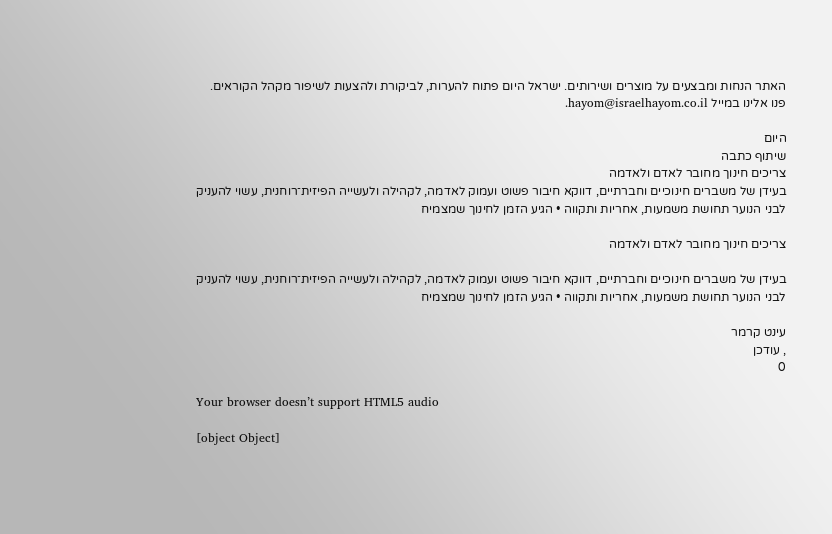האתר הנחות ומבצעים על מוצרים ושירותים. ישראל היום פתוח להערות, לביקורת ולהצעות לשיפור מקהל הקוראים. פנו אלינו במייל hayom@israelhayom.co.il.

היום
שיתוף כתבה
צריכים חינוך מחובר לאדם ולאדמה
בעידן של משברים חינוכיים וחברתיים, דווקא חיבור פשוט ועמוק לאדמה, לקהילה ולעשייה הפיזית־רוחנית, עשוי להעניק לבני הנוער תחושת משמעות, אחריות ותקווה • הגיע הזמן לחינוך שמצמיח

צריכים חינוך מחובר לאדם ולאדמה

בעידן של משברים חינוכיים וחברתיים, דווקא חיבור פשוט ועמוק לאדמה, לקהילה ולעשייה הפיזית־רוחנית, עשוי להעניק לבני הנוער תחושת משמעות, אחריות ותקווה • הגיע הזמן לחינוך שמצמיח

עינט קרמר
, עודכן
0

Your browser doesn’t support HTML5 audio

[object Object]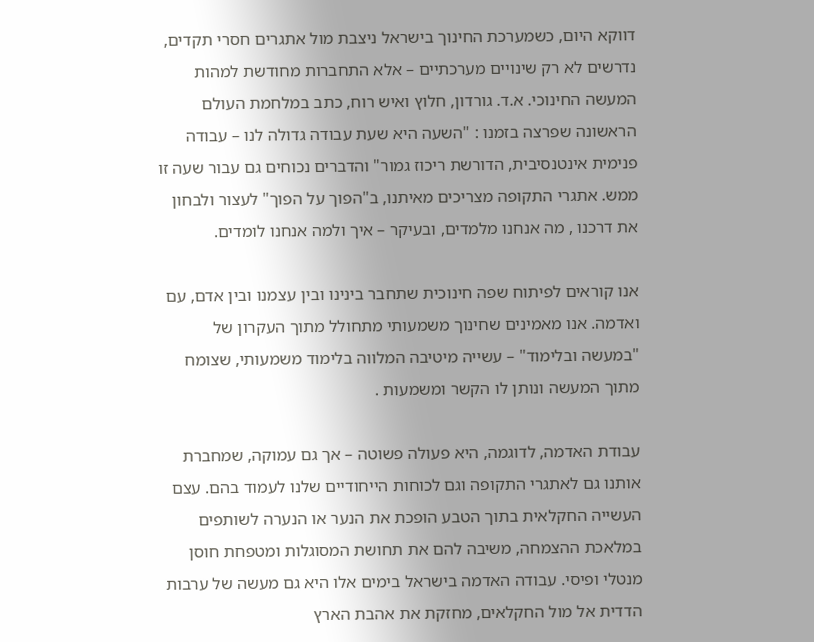דווקא היום, כשמערכת החינוך בישראל ניצבת מול אתגרים חסרי תקדים, נדרשים לא רק שינויים מערכתיים – אלא התחברות מחודשת למהות המעשה החינוכי. א.ד. גורדון, חלוץ ואיש רוח, כתב במלחמת העולם הראשונה שפרצה בזמנו : "השעה היא שעת עבודה גדולה לנו – עבודה פנימית אינטנסיבית, הדורשת ריכוז גמור" והדברים נכוחים גם עבור שעה זו ממש. אתגרי התקופה מצריכים מאיתנו, ב"הפוך על הפוך" לעצור ולבחון את דרכנו , מה אנחנו מלמדים, ובעיקר – איך ולמה אנחנו לומדים.

אנו קוראים לפיתוח שפה חינוכית שתחבר בינינו ובין עצמנו ובין אדם, עם ואדמה. אנו מאמינים שחינוך משמעותי מתחולל מתוך העקרון של "במעשה ובלימוד" – עשייה מיטיבה המלווה בלימוד משמעותי, שצומח מתוך המעשה ונותן לו הקשר ומשמעות .

עבודת האדמה, לדוגמה, היא פעולה פשוטה – אך גם עמוקה, שמחברת אותנו גם לאתגרי התקופה וגם לכוחות הייחודיים שלנו לעמוד בהם. עצם העשייה החקלאית בתוך הטבע הופכת את הנער או הנערה לשותפים במלאכת ההצמחה, משיבה להם את תחושת המסוגלות ומטפחת חוסן מנטלי ופיסי. עבודה האדמה בישראל בימים אלו היא גם מעשה של ערבות הדדית אל מול החקלאים, מחזקת את אהבת הארץ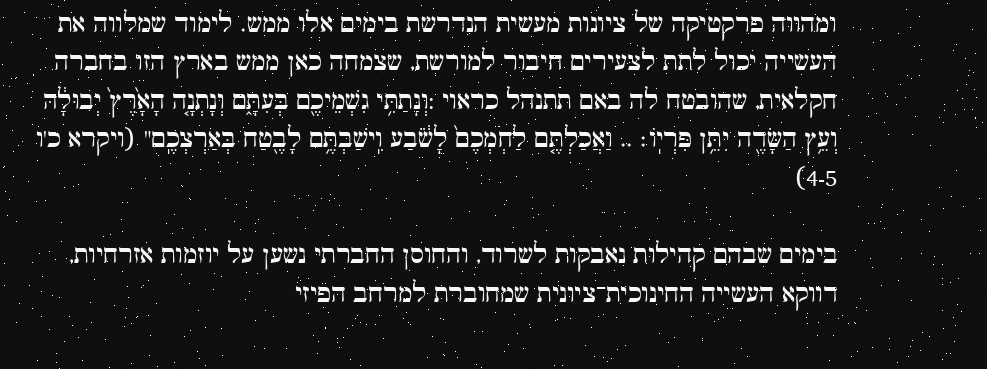ומהווה פרקטיקה של ציונות מעשית הנדרשת בימים אלו ממש. לימוד שמלווה את העשייה יכול לתת לצעירים חיבור למורשת, שצמחה כאן ממש בארץ הזו בחברה חקלאית, שהובטח לה באם תתנהל כראוי :וְנָתַתִּ֥י גִשְׁמֵיכֶ֖ם בְּעִתָּ֑ם וְנָתְנָ֤ה הָאָ֙רֶץ֙ יְבוּלָ֔הּ וְעֵ֥ץ הַשָּׂדֶ֖ה יִתֵּ֥ן פִּרְיֽוֹ׃ .. וַאֲכַלְתֶּ֤ם לַחְמְכֶם֙ לָשֹׂ֔בַע וִֽישַׁבְתֶּ֥ם לָבֶ֖טַח בְּאַרְצְכֶֽם" (ויקרא כ'ו 4-5)

בימים שבהם קהילות נאבקות לשרוד, והחוסן החברתי נשען על יוזמות אזרחיות, דווקא העשייה החינוכית־ציונית שמחוברת למרחב הפיזי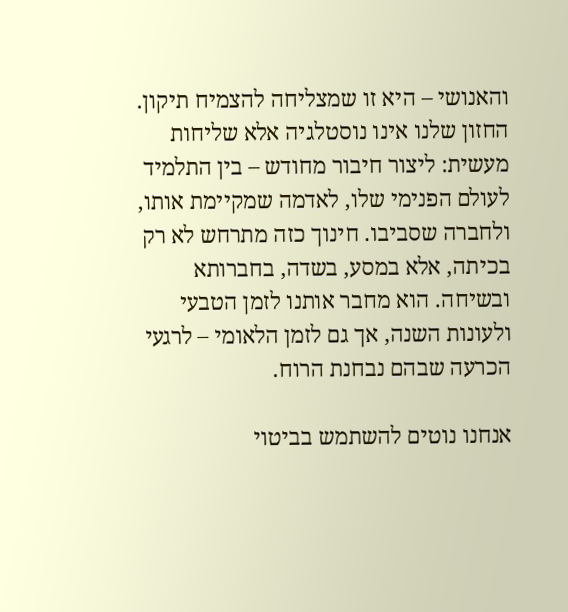והאנושי – היא זו שמצליחה להצמיח תיקון. החזון שלנו אינו נוסטלגיה אלא שליחות מעשית: ליצור חיבור מחודש – בין התלמיד לעולם הפנימי שלו, לאדמה שמקיימת אותו, ולחברה שסביבו. חינוך כזה מתרחש לא רק בכיתה, אלא במסע, בשדה, בחברותא ובשיחה. הוא מחבר אותנו לזמן הטבעי ולעונות השנה, אך גם לזמן הלאומי – לרגעי הכרעה שבהם נבחנת הרוח.

אנחנו נוטים להשתמש בביטוי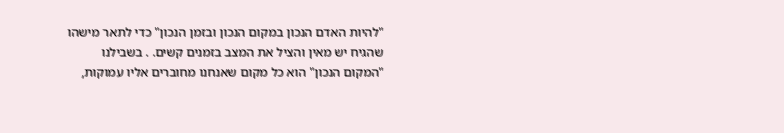"להיות האדם הנכון במקום הנכון ובזמן הנכון" כדי לתאר מישהו שהגיח יש מאין והציל את המצב בזמנים קשים. . בשבילנו "המקום הנכון" הוא כל מקום שאנחנו מחוברים אליו עמוקות,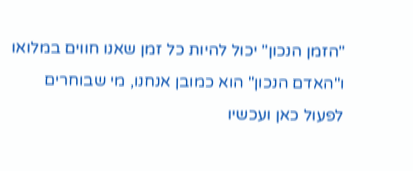"הזמן הנכון" יכול להיות כל זמן שאנו חווים במלואו ו"האדם הנכון" הוא כמובן אנחנו, מי שבוחרים לפעול כאן ועכשיו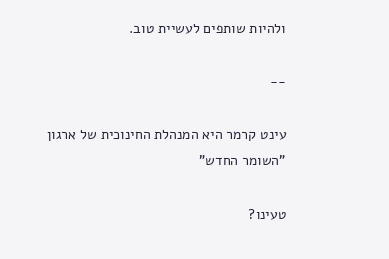ולהיות שותפים לעשיית טוב.

--

עינט קרמר היא המנהלת החינוכית של ארגון "השומר החדש"

טעינו?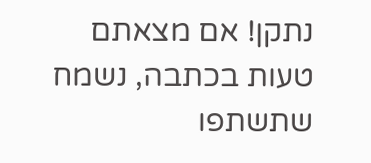נתקן! אם מצאתם טעות בכתבה, נשמח שתשתפו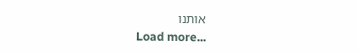אותנו
Load more...